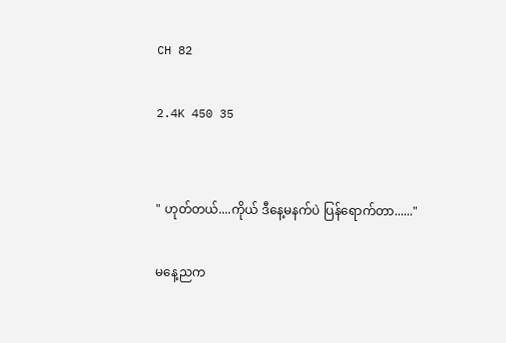CH 82

2.4K 450 35


" ဟုတ်တယ်....ကိုယ် ဒီနေ့မနက်ပဲ ပြန်ရောက်တာ......"

မနေ့ညက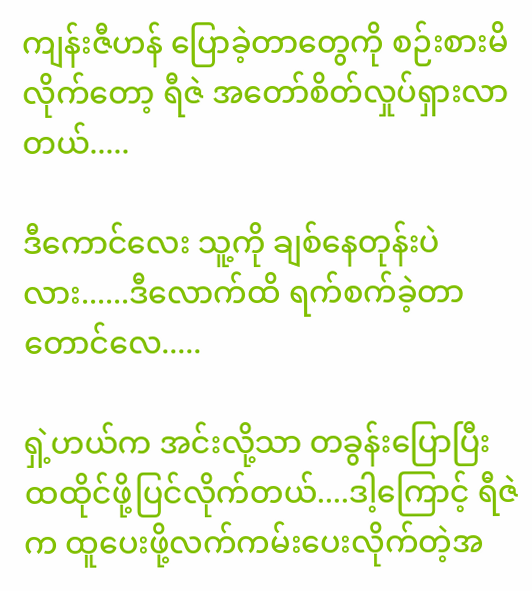ကျန်းဇီဟန် ပြောခဲ့တာတွေကို စဉ်းစားမိလိုက်တော့ ရီဇဲ အတော်စိတ်လှုပ်ရှားလာတယ်.....

ဒီကောင်လေး သူ့ကို ချစ်နေတုန်းပဲလား......ဒီလောက်ထိ ရက်စက်ခဲ့တာတောင်လေ.....

ရှဲ့ဟယ်က အင်းလို့သာ တခွန်းပြောပြီး ထထိုင်ဖို့ပြင်လိုက်တယ်....ဒါ့ကြောင့် ရီဇဲ က ထူပေးဖို့လက်ကမ်းပေးလိုက်တဲ့အ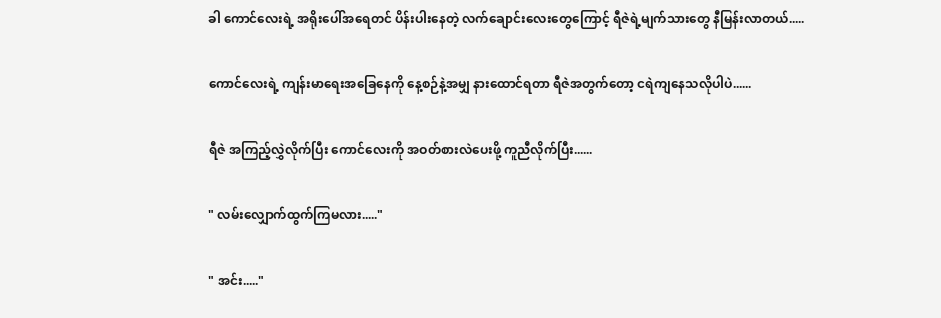ခါ ကောင်လေးရဲ့ အရိုးပေါ်အရေတင် ပိန်းပါးနေတဲ့ လက်ချောင်းလေးတွေကြောင့် ရီဇဲရဲ့မျက်သားတွေ နီမြန်းလာတယ်.....

ကောင်လေးရဲ့ ကျန်းမာရေးအခြေနေကို နေ့စဉ်နဲ့အမျှ နားထောင်ရတာ ရီဇဲအတွက်တော့ ငရဲကျနေသလိုပါပဲ......

ရီဇဲ အကြည့်လွှဲလိုက်ပြီး ကောင်လေးကို အဝတ်စားလဲပေးဖို့ ကူညီလိုက်ပြီး......

" လမ်းလျှောက်ထွက်ကြမလား....."

" အင်း....."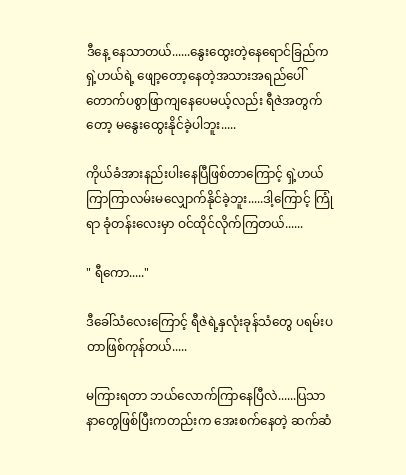ဒီနေ့ နေသာတယ်......နွေးထွေးတဲ့နေရောင်ခြည်က ရှဲ့ဟယ်ရဲ့ ဖျော့တော့နေတဲ့အသားအရည်ပေါ် တောက်ပစွာဖြာကျနေပေမယ့်လည်း ရီဇဲအတွက်တော့ မနွေးထွေးနိုင်ခဲ့ပါဘူး.....

ကိုယ်ခံအားနည်းပါးနေပြီဖြစ်တာကြောင့် ရှဲ့ဟယ် ကြာကြာလမ်းမလျှောက်နိုင်ခဲ့ဘူး.....ဒါ့ကြောင့် ကြုံရာ ခုံတန်းလေးမှာ ဝင်ထိုင်လိုက်ကြတယ်......

" ရီကော....."

ဒီခေါ်သံလေးကြောင့် ရီဇဲရဲ့နှလုံးခုန်သံတွေ ပရမ်းပတာဖြစ်ကုန်တယ်.....

မကြားရတာ ဘယ်လောက်ကြာနေပြီလဲ......ပြသာနာတွေဖြစ်ပြီးကတည်းက အေးစက်နေတဲ့ ဆက်ဆံ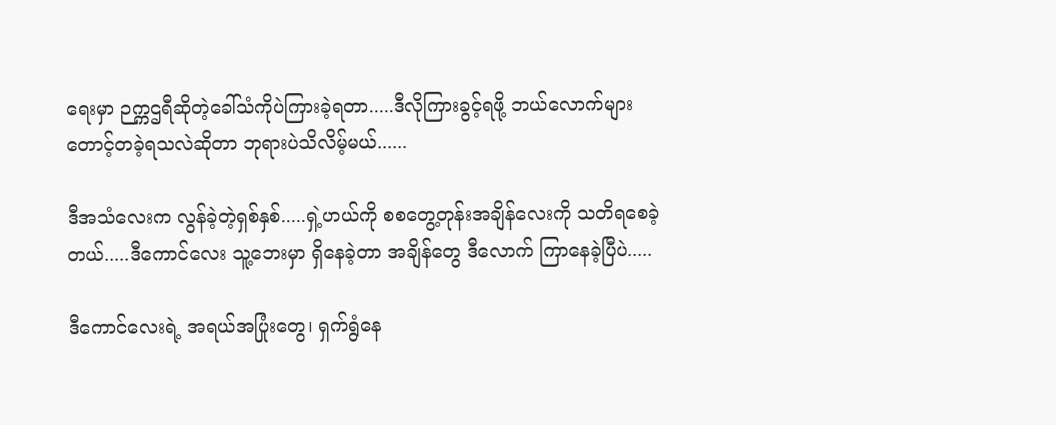ရေးမှာ ဉက္ကဌရီဆိုတဲ့ခေါ်သံကိုပဲကြားခဲ့ရတာ.....ဒီလိုကြားခွင့်ရဖို့ ဘယ်လောက်များ တောင့်တခဲ့ရသလဲဆိုတာ ဘုရားပဲသိလိမ့်မယ်......

ဒီအသံလေးက လွန်ခဲ့တဲ့ရှစ်နှစ်.....ရှဲ့ဟယ်ကို စစတွေ့တုန်းအချိန်လေးကို သတိရစေခဲ့တယ်.....ဒီကောင်လေး သူ့ဘေးမှာ ရှိနေခဲ့တာ အချိန်တွေ ဒီလောက် ကြာနေခဲ့ပြီပဲ.....

ဒီကောင်လေးရဲ့ အရယ်အပြုံးတွေ၊ ရှက်ရွံနေ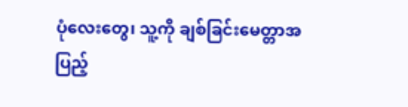ပုံလေးတွေ၊ သူ့ကို ချစ်ခြင်းမေတ္တာအပြည့်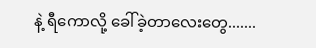နဲ့ ရီကောလို့ ခေါ်ခဲ့တာလေးတွေ.......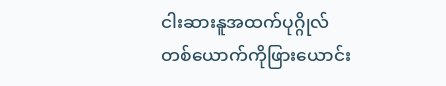ငါးဆားနူအထက်ပုဂ္ဂိုလ်တစ်ယောက်ကိုဖြားယောင်း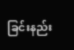ခြင်းနည်း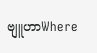ဗျူဟာWhere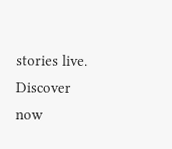stories live. Discover now